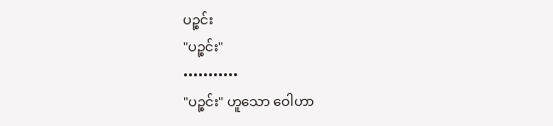ပဉ္စင်း
"ပဉ္စင်း"
•••••••••••
"ပဉ္စင်း" ဟူသော ဝေါဟာ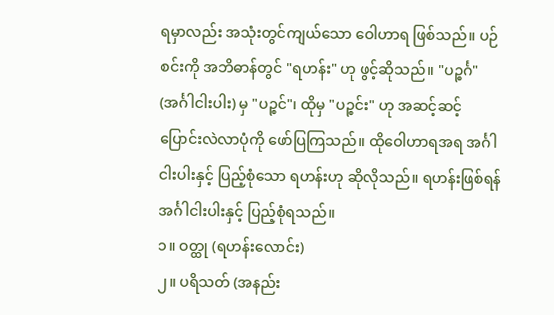ရမှာလည်း အသုံးတွင်ကျယ်သော ဝေါဟာရ ဖြစ်သည်။ ပဉ်စင်းကို အဘိဓာန်တွင် "ရဟန်း" ဟု ဖွင့်ဆိုသည်။ "ပဉ္စင်္ဂ" (အင်္ဂါငါးပါး) မှ "ပဉ္စင်"၊ ထိုမှ "ပဉ္စင်း" ဟု အဆင့်ဆင့် ပြောင်းလဲလာပုံကို ဖော်ပြကြသည်။ ထိုဝေါဟာရအရ အင်္ဂါငါးပါးနှင့် ပြည့်စုံသော ရဟန်းဟု ဆိုလိုသည်။ ရဟန်းဖြစ်ရန် အင်္ဂါငါးပါးနှင့် ပြည့်စုံရသည်။
၁။ ဝတ္ထု (ရဟန်းလောင်း)
၂။ ပရိသတ် (အနည်း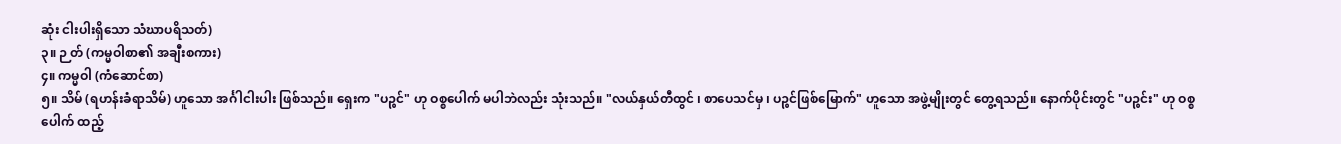ဆုံး ငါးပါးရှိသော သံဃာပရိသတ်)
၃။ ဉ တ် (ကမ္မဝါစာ၏ အချီးစကား)
၄။ ကမ္မဝါ (ကံဆောင်စာ)
၅။ သိမ် (ရဟန်းခံရာသိမ်) ဟူသော အင်္ဂါငါးပါး ဖြစ်သည်။ ရှေးက "ပဉ္စင်" ဟု ဝစ္စပေါက် မပါဘဲလည်း သုံးသည်။ "လယ်နှယ်တီထွင် ၊ စာပေသင်မှ ၊ ပဉ္စင်ဖြစ်မြောက်" ဟူသော အဖွဲ့မျိုးတွင် တွေ့ရသည်။ နောက်ပိုင်းတွင် "ပဉ္စင်း" ဟု ဝစ္စပေါက် ထည့်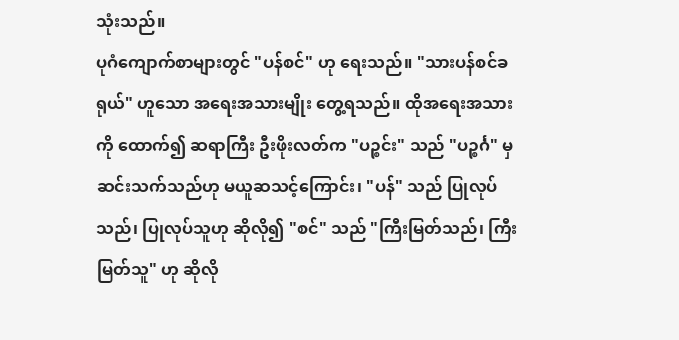သုံးသည်။
ပုဂံကျောက်စာများတွင် "ပန်စင်" ဟု ရေးသည်။ "သားပန်စင်ခရုယ်" ဟူသော အရေးအသားမျိုး တွေ့ရသည်။ ထိုအရေးအသားကို ထောက်၍ ဆရာကြီး ဦးဖိုးလတ်က "ပဉ္စင်း" သည် "ပဉ္စင်္ဂ" မှ ဆင်းသက်သည်ဟု မယူဆသင့်ကြောင်း၊ "ပန်" သည် ပြုလုပ်သည်၊ ပြုလုပ်သူဟု ဆိုလို၍ "စင်" သည် "ကြီးမြတ်သည်၊ ကြီးမြတ်သူ" ဟု ဆိုလို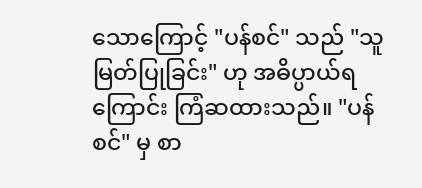သောကြောင့် "ပန်စင်" သည် "သူမြတ်ပြုခြင်း" ဟု အဓိပ္ပာယ်ရကြောင်း ကြံဆထားသည်။ "ပန်စင်" မှ စာ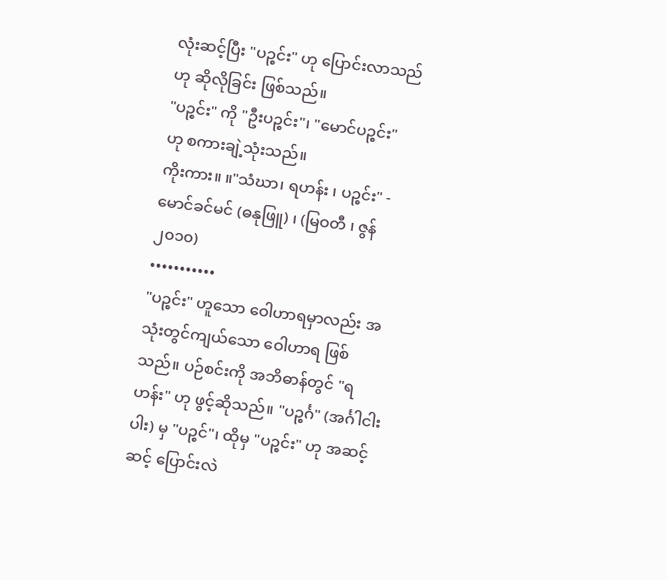လုံးဆင့်ပြီး "ပဉ္စင်း" ဟု ပြောင်းလာသည်ဟု ဆိုလိုခြင်း ဖြစ်သည်။
"ပဉ္စင်း" ကို "ဦးပဉ္စင်း"၊ "မောင်ပဉ္စင်း" ဟု စကားချဲ့သုံးသည်။
ကိုးကား။ ။"သံဃာ၊ ရဟန်း ၊ ပဉ္စင်း" - မောင်ခင်မင် (ဓနုဖြူ) ၊ (မြဝတီ ၊ ဇွန် ၂၀၁၀)
•••••••••••
"ပဉ္စင်း" ဟူသော ဝေါဟာရမှာလည်း အသုံးတွင်ကျယ်သော ဝေါဟာရ ဖြစ်သည်။ ပဉ်စင်းကို အဘိဓာန်တွင် "ရဟန်း" ဟု ဖွင့်ဆိုသည်။ "ပဉ္စင်္ဂ" (အင်္ဂါငါးပါး) မှ "ပဉ္စင်"၊ ထိုမှ "ပဉ္စင်း" ဟု အဆင့်ဆင့် ပြောင်းလဲ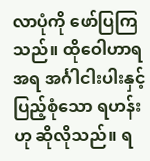လာပုံကို ဖော်ပြကြသည်။ ထိုဝေါဟာရအရ အင်္ဂါငါးပါးနှင့် ပြည့်စုံသော ရဟန်းဟု ဆိုလိုသည်။ ရ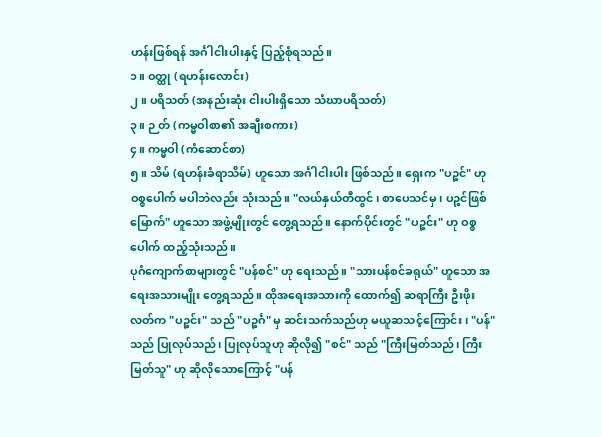ဟန်းဖြစ်ရန် အင်္ဂါငါးပါးနှင့် ပြည့်စုံရသည်။
၁။ ဝတ္ထု (ရဟန်းလောင်း)
၂။ ပရိသတ် (အနည်းဆုံး ငါးပါးရှိသော သံဃာပရိသတ်)
၃။ ဉ တ် (ကမ္မဝါစာ၏ အချီးစကား)
၄။ ကမ္မဝါ (ကံဆောင်စာ)
၅။ သိမ် (ရဟန်းခံရာသိမ်) ဟူသော အင်္ဂါငါးပါး ဖြစ်သည်။ ရှေးက "ပဉ္စင်" ဟု ဝစ္စပေါက် မပါဘဲလည်း သုံးသည်။ "လယ်နှယ်တီထွင် ၊ စာပေသင်မှ ၊ ပဉ္စင်ဖြစ်မြောက်" ဟူသော အဖွဲ့မျိုးတွင် တွေ့ရသည်။ နောက်ပိုင်းတွင် "ပဉ္စင်း" ဟု ဝစ္စပေါက် ထည့်သုံးသည်။
ပုဂံကျောက်စာများတွင် "ပန်စင်" ဟု ရေးသည်။ "သားပန်စင်ခရုယ်" ဟူသော အရေးအသားမျိုး တွေ့ရသည်။ ထိုအရေးအသားကို ထောက်၍ ဆရာကြီး ဦးဖိုးလတ်က "ပဉ္စင်း" သည် "ပဉ္စင်္ဂ" မှ ဆင်းသက်သည်ဟု မယူဆသင့်ကြောင်း၊ "ပန်" သည် ပြုလုပ်သည်၊ ပြုလုပ်သူဟု ဆိုလို၍ "စင်" သည် "ကြီးမြတ်သည်၊ ကြီးမြတ်သူ" ဟု ဆိုလိုသောကြောင့် "ပန်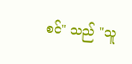စင်" သည် "သူ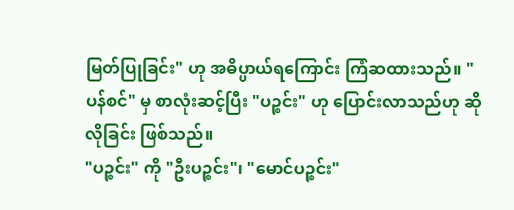မြတ်ပြုခြင်း" ဟု အဓိပ္ပာယ်ရကြောင်း ကြံဆထားသည်။ "ပန်စင်" မှ စာလုံးဆင့်ပြီး "ပဉ္စင်း" ဟု ပြောင်းလာသည်ဟု ဆိုလိုခြင်း ဖြစ်သည်။
"ပဉ္စင်း" ကို "ဦးပဉ္စင်း"၊ "မောင်ပဉ္စင်း"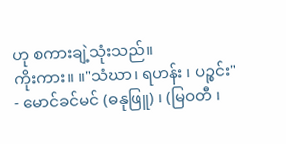ဟု စကားချဲ့သုံးသည်။
ကိုးကား။ ။"သံဃာ၊ ရဟန်း ၊ ပဉ္စင်း" - မောင်ခင်မင် (ဓနုဖြူ) ၊ (မြဝတီ ၊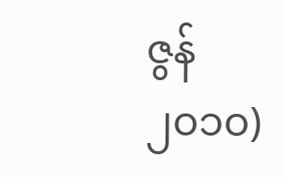ဇွန် ၂၀၁၀)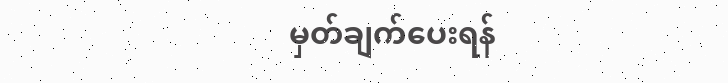မှတ်ချက်ပေးရန်